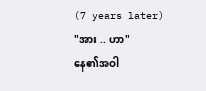(7 years later)
"အား .. ဟာ"
နေ၏အဝါ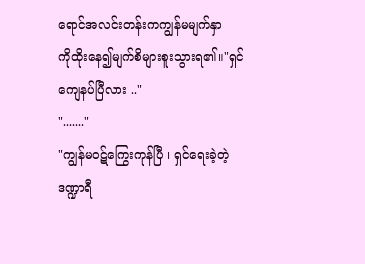ရောင်အလင်းတန်းကကျွန်မမျက်နှာ
ကိုထိုးနေ၍မျက်စိများစူးသွားရ၏။"ရှင်ကျေနပ်ပြီလား .."
"......."
"ကျွန်မဝဋ်ကြွေးကုန်ပြီ ၊ ရှင်ရေးခဲ့တဲ့ဒဏ္ဍာရီ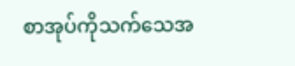စာအုပ်ကိုသက်သေအ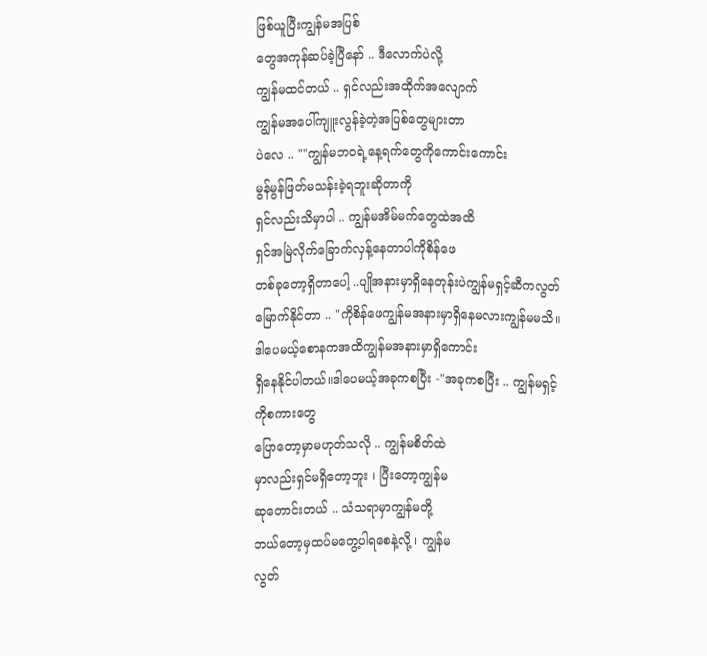ဖြစ်ယူပြီးကျွန်မအပြစ်
တွေအကုန်ဆပ်ခဲ့ပြီနော် .. ဒီလောက်ပဲလို့
ကျွန်မထင်တယ် .. ရှင်လည်းအထိုက်အလျောက်
ကျွန်မအပေါ်ကျူးလွန်ခဲ့တဲ့အပြစ်တွေများတာ
ပဲလေ .. ""ကျွန်မဘဝရဲ့နေ့ရက်တွေကိုကောင်းကောင်း
မွန်မွန်ဖြတ်မသန်းခဲ့ရဘူးဆိုတာကို
ရှင်လည်းသိမှာပါ .. ကျွန်မအိမ်မက်တွေထဲအထိ
ရှင်အမြဲလိုက်ခြောက်လှန့်နေတာပါကိုစိန်ဖေ
တစ်ခုတော့ရှိတာပေါ့ ..ပျိုအနားမှာရှိနေတုန်းပဲကျွန်မရှင့်ဆီကလွတ်မြောက်နိုင်တာ .. "ကိုစိန်ဖေကျွန်မအနားမှာရှိနေမလားကျွန်မမသိ။
ဒါပေမယ့်စောနကအထိကျွန်မအနားမှာရှိကောင်း
ရှိနေနိုင်ပါတယ်။ဒါပေမယ့်အခုကစပြီး -"အခုကစပြီး .. ကျွန်မရှင့်ကိုစကားတွေ
ပြောတော့မှာမဟုတ်သလို .. ကျွန်မစိတ်ထဲ
မှာလည်းရှင်မရှိတော့ဘူး ၊ ပြီးတော့ကျွန်မ
ဆုတောင်းတယ် .. သံသရာမှာကျွန်မတို့
ဘယ်တော့မှထပ်မတွေ့ပါရစေနဲ့လို့ ၊ ကျွန်မ
လွတ်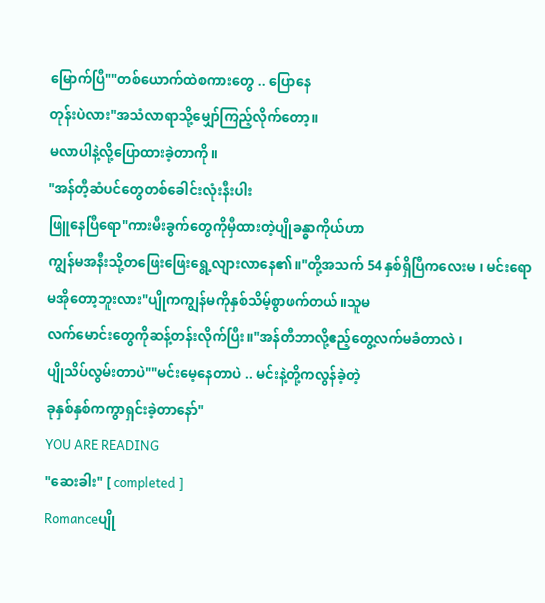မြောက်ပြီ""တစ်ယောက်ထဲစကားတွေ .. ပြောနေ
တုန်းပဲလား"အသံလာရာသို့မျှော်ကြည့်လိုက်တော့။
မလာပါနဲ့လို့ပြောထားခဲ့တာကို။
"အန်တီ့ဆံပင်တွေတစ်ခေါင်းလုံးနီးပါး
ဖြူနေပြီရော"ကားမီးခွက်တွေကိုမှီထားတဲ့ပျိုခန္ဓာကိုယ်ဟာ
ကျွန်မအနီးသို့တဖြေးဖြေးရွေ့လျားလာနေ၏။"တို့အသက် 54 နှစ်ရှိပြီကလေးမ ၊ မင်းရော
မအိုတော့ဘူးလား"ပျိုကကျွန်မကိုနှစ်သိမ့်စွာဖက်တယ်။သူမ
လက်မောင်းတွေကိုဆန့်တန်းလိုက်ပြီး။"အန်တီဘာလို့ဧည့်တွေ့လက်မခံတာလဲ ၊
ပျိုသိပ်လွမ်းတာပဲ""မင်းမေ့နေတာပဲ .. မင်းနဲ့တို့ကလွန်ခဲ့တဲ့
ခုနှစ်နှစ်ကကွာရှင်းခဲ့တာနော်"
YOU ARE READING
"ဆေးခါး" [ completed ]
Romanceပျို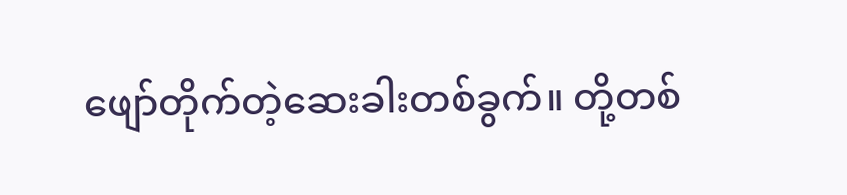ဖျော်တိုက်တဲ့ဆေးခါးတစ်ခွက်။ တို့တစ်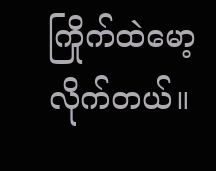ကြိုက်ထဲမော့လိုက်တယ်။